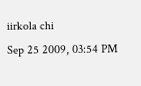iirkola chi
Sep 25 2009, 03:54 PM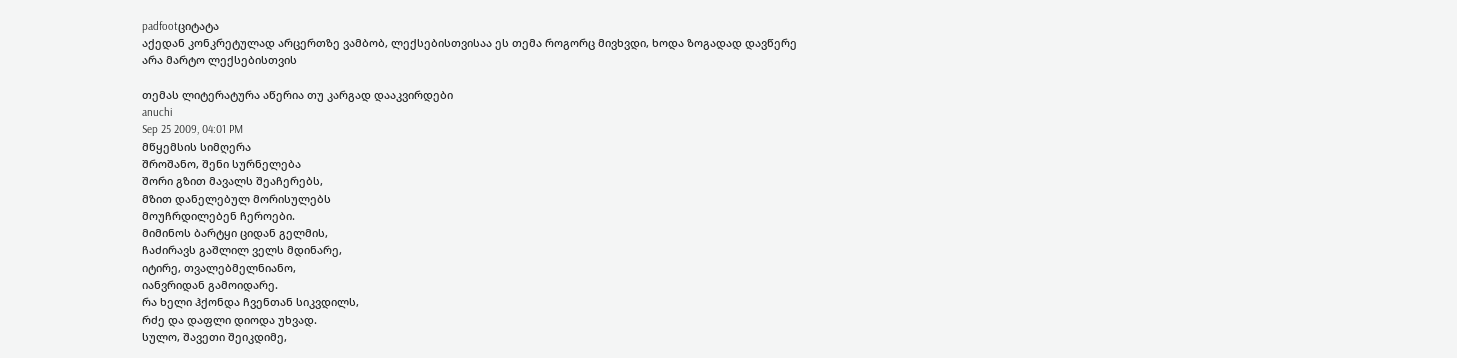padfootციტატა
აქედან კონკრეტულად არცერთზე ვამბობ, ლექსებისთვისაა ეს თემა როგორც მივხვდი, ხოდა ზოგადად დავწერე
არა მარტო ლექსებისთვის

თემას ლიტერატურა აწერია თუ კარგად დააკვირდები
anuchi
Sep 25 2009, 04:01 PM
მწყემსის სიმღერა
შროშანო, შენი სურნელება
შორი გზით მავალს შეაჩერებს,
მზით დანელებულ მორისულებს
მოუჩრდილებენ ჩეროები.
მიმინოს ბარტყი ციდან გელმის,
ჩაძირავს გაშლილ ველს მდინარე,
იტირე, თვალებმელნიანო,
იანვრიდან გამოიდარე.
რა ხელი ჰქონდა ჩვენთან სიკვდილს,
რძე და დაფლი დიოდა უხვად.
სულო, შავეთი შეიკდიმე,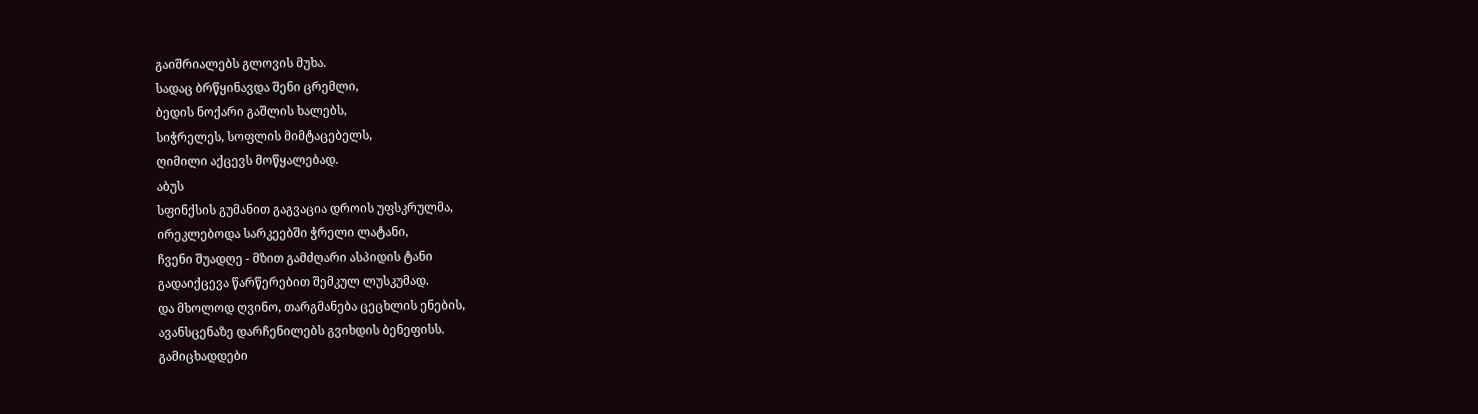გაიშრიალებს გლოვის მუხა.
სადაც ბრწყინავდა შენი ცრემლი,
ბედის ნოქარი გაშლის ხალებს,
სიჭრელეს, სოფლის მიმტაცებელს,
ღიმილი აქცევს მოწყალებად.
აბუს
სფინქსის გუმანით გაგვაცია დროის უფსკრულმა,
ირეკლებოდა სარკეებში ჭრელი ლატანი,
ჩვენი შუადღე - მზით გამძღარი ასპიდის ტანი
გადაიქცევა წარწერებით შემკულ ლუსკუმად.
და მხოლოდ ღვინო, თარგმანება ცეცხლის ენების,
ავანსცენაზე დარჩენილებს გვიხდის ბენეფისს.
გამიცხადდები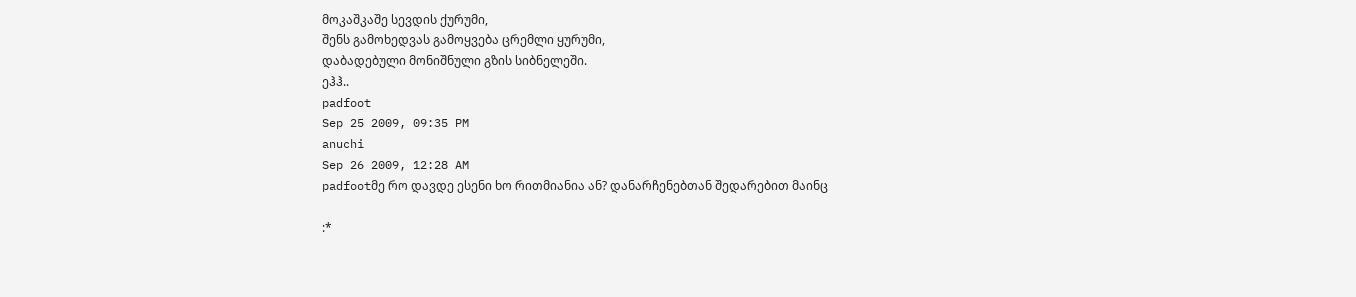მოკაშკაშე სევდის ქურუმი,
შენს გამოხედვას გამოყვება ცრემლი ყურუმი,
დაბადებული მონიშნული გზის სიბნელეში.
ეჰჰ..
padfoot
Sep 25 2009, 09:35 PM
anuchi
Sep 26 2009, 12:28 AM
padfootმე რო დავდე ესენი ხო რითმიანია ან? დანარჩენებთან შედარებით მაინც

:*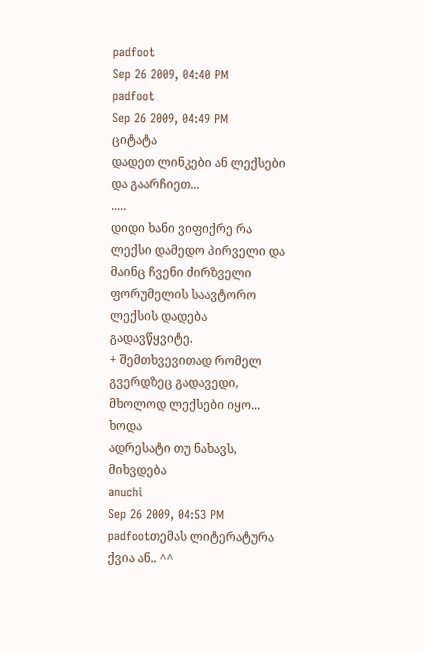padfoot
Sep 26 2009, 04:40 PM
padfoot
Sep 26 2009, 04:49 PM
ციტატა
დადეთ ლინკები ან ლექსები და გაარჩიეთ...
.....
დიდი ხანი ვიფიქრე რა ლექსი დამედო პირველი და მაინც ჩვენი ძირზველი ფორუმელის საავტორო ლექსის დადება გადავწყვიტე.
+ შემთხვევითად რომელ გვერდზეც გადავედი, მხოლოდ ლექსები იყო... ხოდა
ადრესატი თუ ნახავს, მიხვდება
anuchi
Sep 26 2009, 04:53 PM
padfootთემას ლიტერატურა ქვია ან.. ^^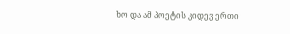ხო და ამ პოეტის კიდევ ერთი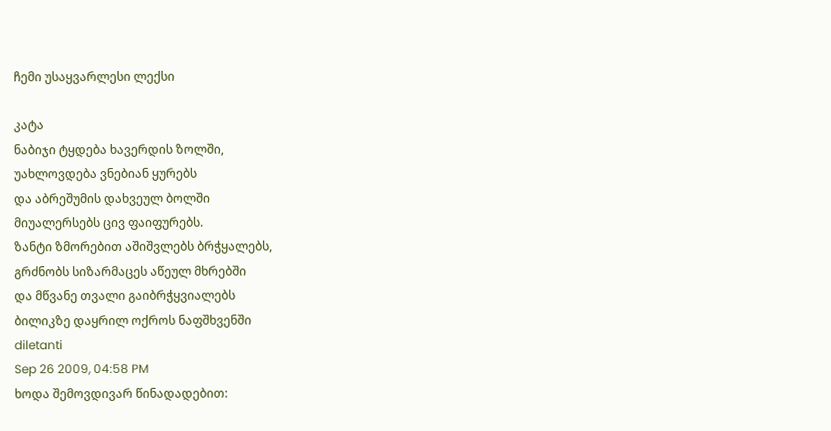ჩემი უსაყვარლესი ლექსი

კატა
ნაბიჯი ტყდება ხავერდის ზოლში,
უახლოვდება ვნებიან ყურებს
და აბრეშუმის დახვეულ ბოლში
მიუალერსებს ცივ ფაიფურებს.
ზანტი ზმორებით აშიშვლებს ბრჭყალებს,
გრძნობს სიზარმაცეს აწეულ მხრებში
და მწვანე თვალი გაიბრჭყვიალებს
ბილიკზე დაყრილ ოქროს ნაფშხვენში
diletanti
Sep 26 2009, 04:58 PM
ხოდა შემოვდივარ წინადადებით: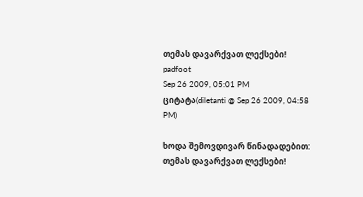თემას დავარქვათ ლექსები!
padfoot
Sep 26 2009, 05:01 PM
ციტატა(diletanti @ Sep 26 2009, 04:58 PM)

ხოდა შემოვდივარ წინადადებით:
თემას დავარქვათ ლექსები!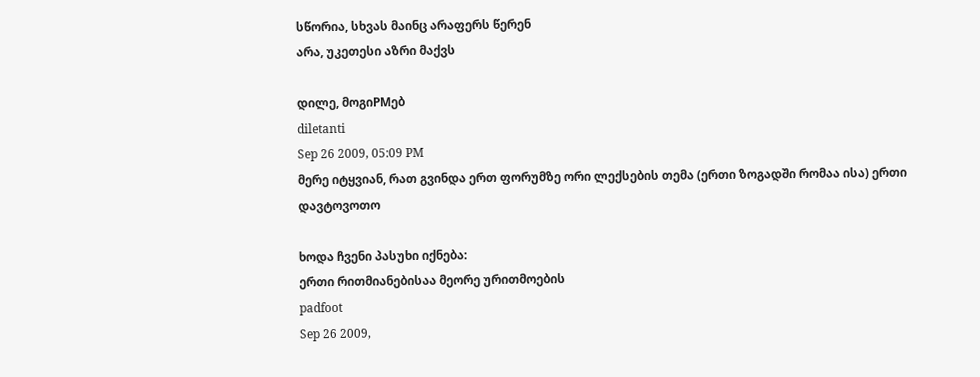სწორია, სხვას მაინც არაფერს წერენ
არა, უკეთესი აზრი მაქვს

დილე, მოგიPMებ
diletanti
Sep 26 2009, 05:09 PM
მერე იტყვიან, რათ გვინდა ერთ ფორუმზე ორი ლექსების თემა (ერთი ზოგადში რომაა ისა) ერთი დავტოვოთო

ხოდა ჩვენი პასუხი იქნება:
ერთი რითმიანებისაა მეორე ურითმოების
padfoot
Sep 26 2009,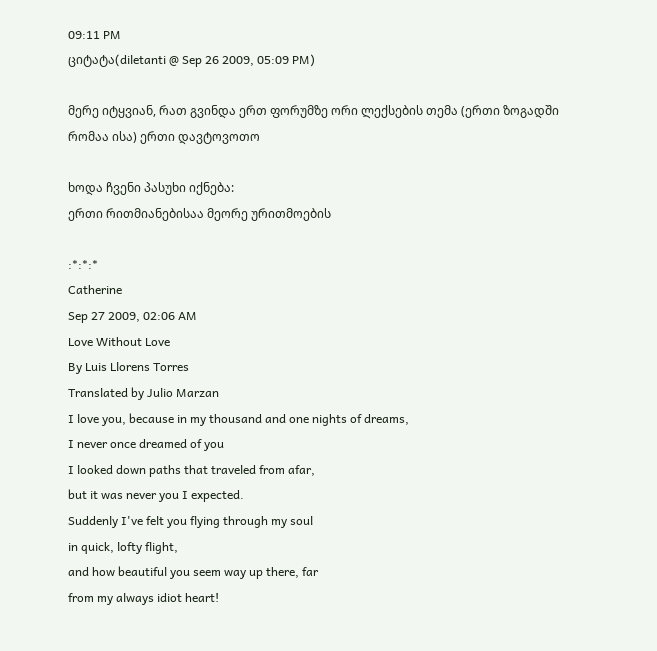09:11 PM
ციტატა(diletanti @ Sep 26 2009, 05:09 PM)

მერე იტყვიან, რათ გვინდა ერთ ფორუმზე ორი ლექსების თემა (ერთი ზოგადში რომაა ისა) ერთი დავტოვოთო

ხოდა ჩვენი პასუხი იქნება:
ერთი რითმიანებისაა მეორე ურითმოების

:*:*:*
Catherine
Sep 27 2009, 02:06 AM
Love Without Love
By Luis Llorens Torres
Translated by Julio Marzan
I love you, because in my thousand and one nights of dreams,
I never once dreamed of you
I looked down paths that traveled from afar,
but it was never you I expected.
Suddenly I've felt you flying through my soul
in quick, lofty flight,
and how beautiful you seem way up there, far
from my always idiot heart!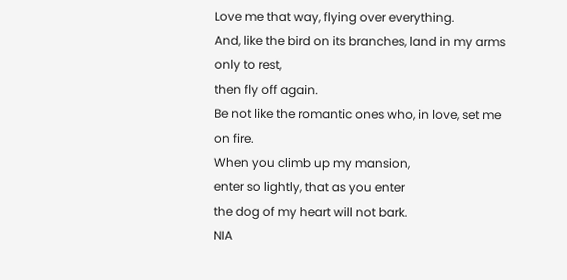Love me that way, flying over everything.
And, like the bird on its branches, land in my arms
only to rest,
then fly off again.
Be not like the romantic ones who, in love, set me on fire.
When you climb up my mansion,
enter so lightly, that as you enter
the dog of my heart will not bark.
NIA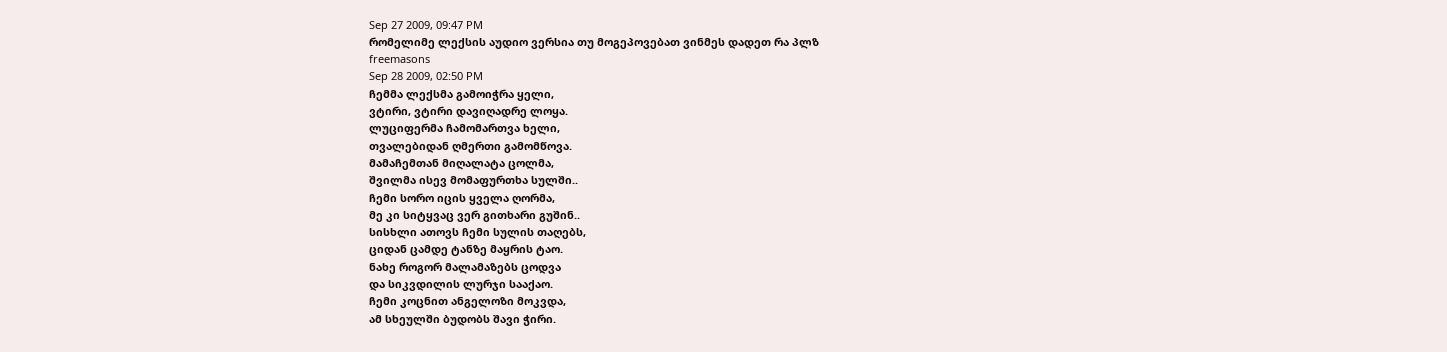Sep 27 2009, 09:47 PM
რომელიმე ლექსის აუდიო ვერსია თუ მოგეპოვებათ ვინმეს დადეთ რა პლზ
freemasons
Sep 28 2009, 02:50 PM
ჩემმა ლექსმა გამოიჭრა ყელი,
ვტირი, ვტირი დავიღადრე ლოყა.
ლუციფერმა ჩამომართვა ხელი,
თვალებიდან ღმერთი გამომწოვა.
მამაჩემთან მიღალატა ცოლმა,
შვილმა ისევ მომაფურთხა სულში..
ჩემი სორო იცის ყველა ღორმა,
მე კი სიტყვაც ვერ გითხარი გუშინ..
სისხლი ათოვს ჩემი სულის თაღებს,
ციდან ცამდე ტანზე მაყრის ტაო.
ნახე როგორ მალამაზებს ცოდვა
და სიკვდილის ლურჯი სააქაო.
ჩემი კოცნით ანგელოზი მოკვდა,
ამ სხეულში ბუდობს შავი ჭირი.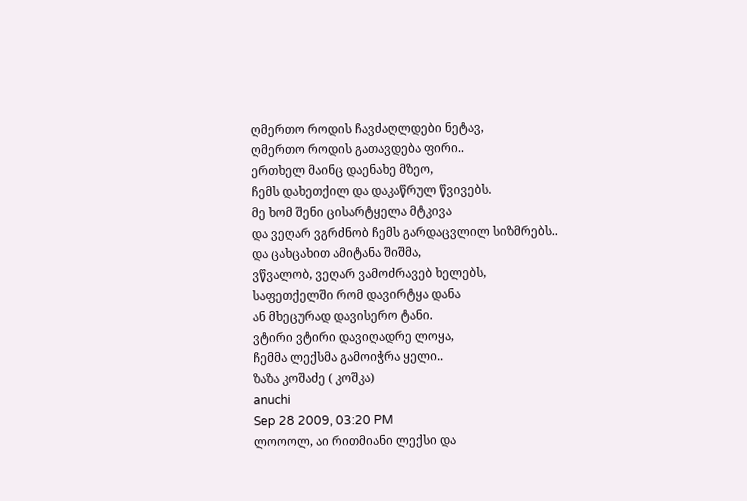ღმერთო როდის ჩავძაღლდები ნეტავ,
ღმერთო როდის გათავდება ფირი..
ერთხელ მაინც დაენახე მზეო,
ჩემს დახეთქილ და დაკაწრულ წვივებს.
მე ხომ შენი ცისარტყელა მტკივა
და ვეღარ ვგრძნობ ჩემს გარდაცვლილ სიზმრებს..
და ცახცახით ამიტანა შიშმა,
ვწვალობ, ვეღარ ვამოძრავებ ხელებს,
საფეთქელში რომ დავირტყა დანა
ან მხეცურად დავისერო ტანი.
ვტირი ვტირი დავიღადრე ლოყა,
ჩემმა ლექსმა გამოიჭრა ყელი..
ზაზა კოშაძე ( კოშკა)
anuchi
Sep 28 2009, 03:20 PM
ლოოოლ, აი რითმიანი ლექსი და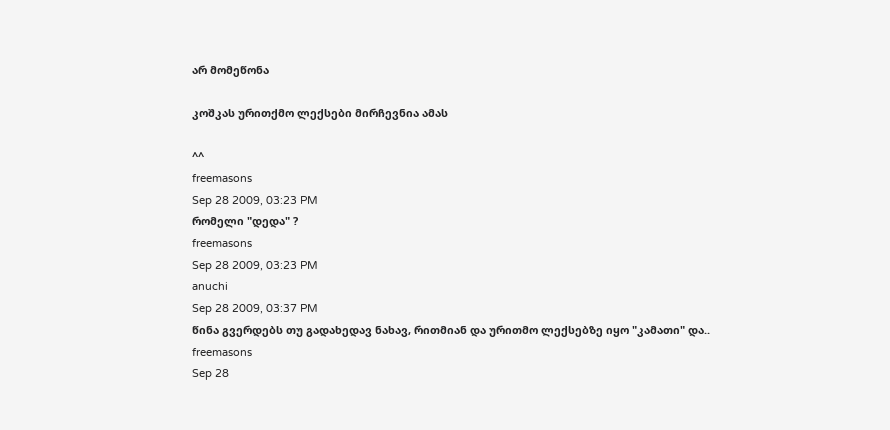არ მომეწონა

კოშკას ურითქმო ლექსები მირჩევნია ამას

^^
freemasons
Sep 28 2009, 03:23 PM
რომელი "დედა" ?
freemasons
Sep 28 2009, 03:23 PM
anuchi
Sep 28 2009, 03:37 PM
წინა გვერდებს თუ გადახედავ ნახავ, რითმიან და ურითმო ლექსებზე იყო "კამათი" და..
freemasons
Sep 28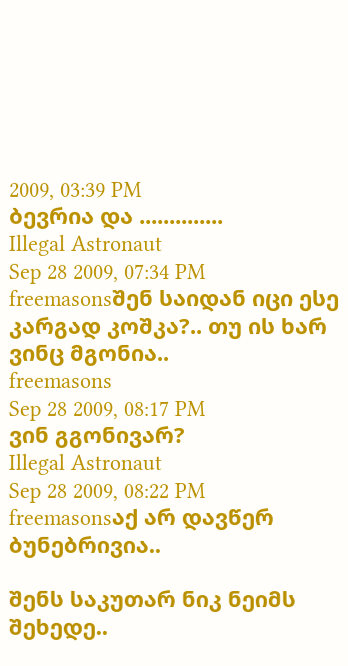2009, 03:39 PM
ბევრია და ..............
Illegal Astronaut
Sep 28 2009, 07:34 PM
freemasonsშენ საიდან იცი ესე კარგად კოშკა?.. თუ ის ხარ ვინც მგონია..
freemasons
Sep 28 2009, 08:17 PM
ვინ გგონივარ?
Illegal Astronaut
Sep 28 2009, 08:22 PM
freemasonsაქ არ დავწერ ბუნებრივია..

შენს საკუთარ ნიკ ნეიმს შეხედე..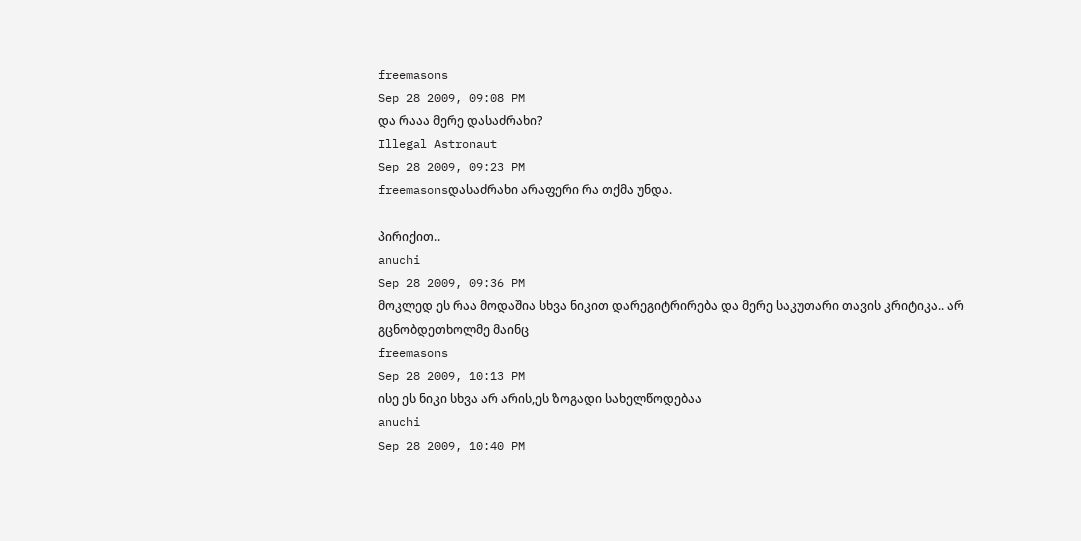freemasons
Sep 28 2009, 09:08 PM
და რააა მერე დასაძრახი?
Illegal Astronaut
Sep 28 2009, 09:23 PM
freemasonsდასაძრახი არაფერი რა თქმა უნდა.

პირიქით..
anuchi
Sep 28 2009, 09:36 PM
მოკლედ ეს რაა მოდაშია სხვა ნიკით დარეგიტრირება და მერე საკუთარი თავის კრიტიკა.. არ გცნობდეთხოლმე მაინც
freemasons
Sep 28 2009, 10:13 PM
ისე ეს ნიკი სხვა არ არის,ეს ზოგადი სახელწოდებაა
anuchi
Sep 28 2009, 10:40 PM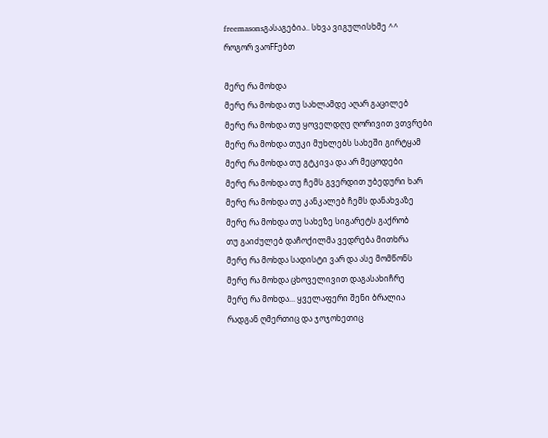freemasonsგასაგებია.. სხვა ვიგულისხმე ^^
როგორ ვაოFFებთ

მერე რა მოხდა
მერე რა მოხდა თუ სახლამდე აღარ გაცილებ
მერე რა მოხდა თუ ყოველდღე ღორივით ვთვრები
მერე რა მოხდა თუკი მუხლებს სახეში გირტყამ
მერე რა მოხდა თუ გტკივა და არ მეცოდები
მერე რა მოხდა თუ ჩემს გვერდით უბედური ხარ
მერე რა მოხდა თუ კანკალებ ჩემს დანახვაზე
მერე რა მოხდა თუ სახეზე სიგარეტს გაქრობ
თუ გაიძულებ დაჩოქილმა ვედრება მითხრა
მერე რა მოხდა სადისტი ვარ და ასე მომწონს
მერე რა მოხდა ცხოველივით დაგასახიჩრე
მერე რა მოხდა... ყველაფერი შენი ბრალია
რადგან ღმერთიც და ჯოჯოხეთიც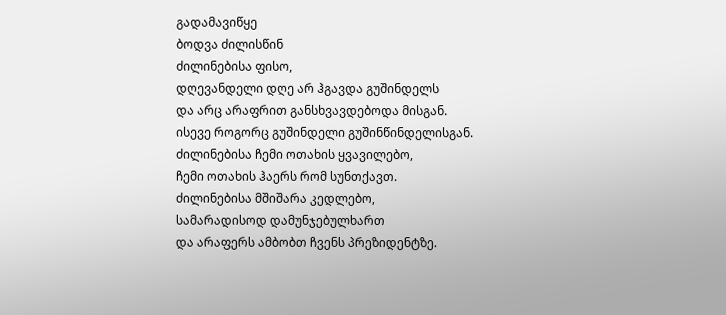გადამავიწყე
ბოდვა ძილისწინ
ძილინებისა ფისო,
დღევანდელი დღე არ ჰგავდა გუშინდელს
და არც არაფრით განსხვავდებოდა მისგან.
ისევე როგორც გუშინდელი გუშინწინდელისგან.
ძილინებისა ჩემი ოთახის ყვავილებო,
ჩემი ოთახის ჰაერს რომ სუნთქავთ.
ძილინებისა მშიშარა კედლებო,
სამარადისოდ დამუნჯებულხართ
და არაფერს ამბობთ ჩვენს პრეზიდენტზე.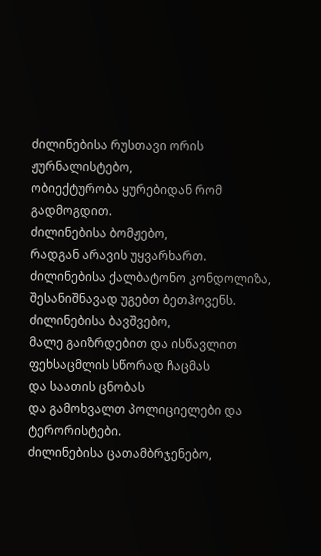ძილინებისა რუსთავი ორის ჟურნალისტებო,
ობიექტურობა ყურებიდან რომ გადმოგდით.
ძილინებისა ბომჟებო,
რადგან არავის უყვარხართ.
ძილინებისა ქალბატონო კონდოლიზა,
შესანიშნავად უგებთ ბეთჰოვენს.
ძილინებისა ბავშვებო,
მალე გაიზრდებით და ისწავლით
ფეხსაცმლის სწორად ჩაცმას
და საათის ცნობას
და გამოხვალთ პოლიციელები და ტერორისტები.
ძილინებისა ცათამბრჯენებო,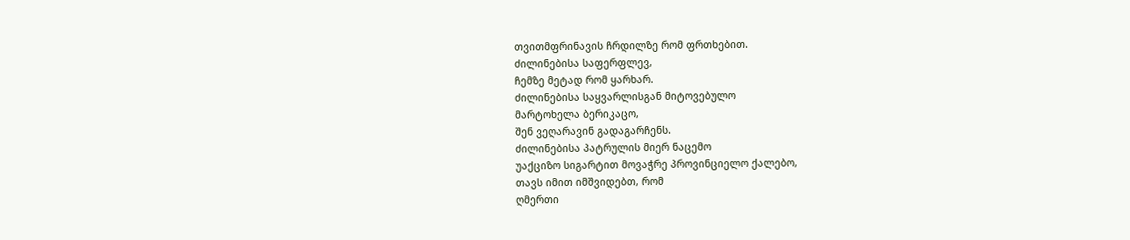თვითმფრინავის ჩრდილზე რომ ფრთხებით.
ძილინებისა საფერფლევ,
ჩემზე მეტად რომ ყარხარ.
ძილინებისა საყვარლისგან მიტოვებულო
მარტოხელა ბერიკაცო,
შენ ვეღარავინ გადაგარჩენს.
ძილინებისა პატრულის მიერ ნაცემო
უაქციზო სიგარტით მოვაჭრე პროვინციელო ქალებო,
თავს იმით იმშვიდებთ, რომ
ღმერთი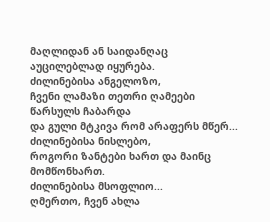მაღლიდან ან საიდანღაც
აუცილებლად იყურება.
ძილინებისა ანგელოზო,
ჩვენი ლამაზი თეთრი ღამეები წარსულს ჩაბარდა
და გული მტკივა რომ არაფერს მწერ...
ძილინებისა ნისლებო,
როგორი ზანტები ხართ და მაინც მომწონხართ.
ძილინებისა მსოფლიო...
ღმერთო, ჩვენ ახლა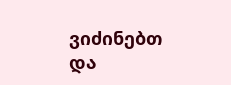ვიძინებთ
და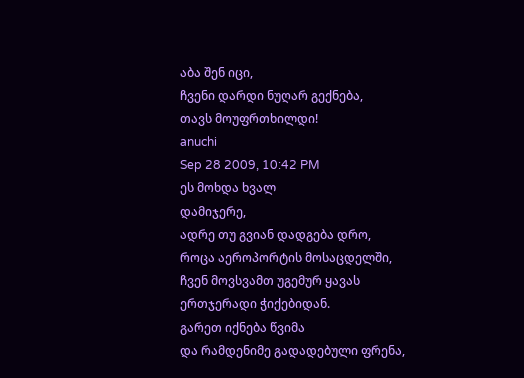აბა შენ იცი,
ჩვენი დარდი ნუღარ გექნება,
თავს მოუფრთხილდი!
anuchi
Sep 28 2009, 10:42 PM
ეს მოხდა ხვალ
დამიჯერე,
ადრე თუ გვიან დადგება დრო,
როცა აეროპორტის მოსაცდელში,
ჩვენ მოვსვამთ უგემურ ყავას
ერთჯერადი ჭიქებიდან.
გარეთ იქნება წვიმა
და რამდენიმე გადადებული ფრენა,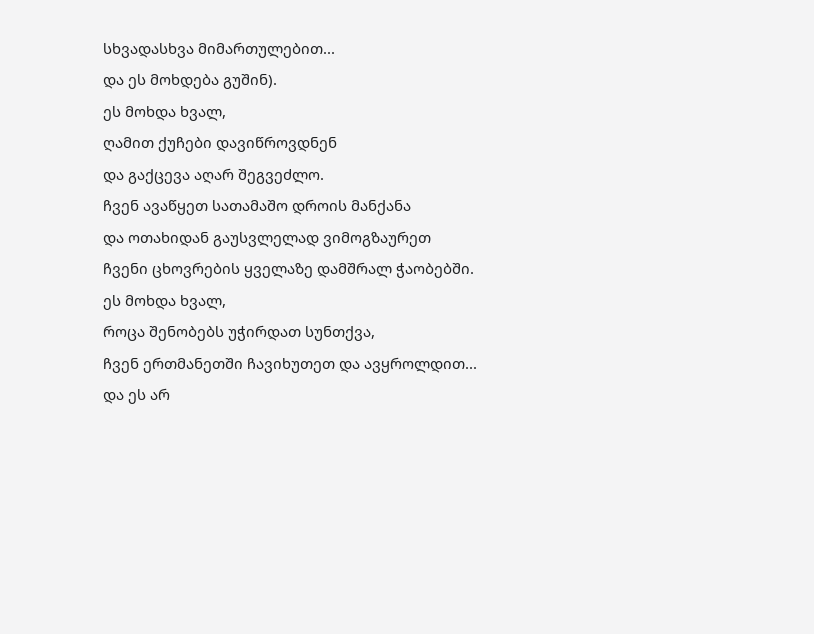სხვადასხვა მიმართულებით...
და ეს მოხდება გუშინ).
ეს მოხდა ხვალ,
ღამით ქუჩები დავიწროვდნენ
და გაქცევა აღარ შეგვეძლო.
ჩვენ ავაწყეთ სათამაშო დროის მანქანა
და ოთახიდან გაუსვლელად ვიმოგზაურეთ
ჩვენი ცხოვრების ყველაზე დამშრალ ჭაობებში.
ეს მოხდა ხვალ,
როცა შენობებს უჭირდათ სუნთქვა,
ჩვენ ერთმანეთში ჩავიხუთეთ და ავყროლდით...
და ეს არ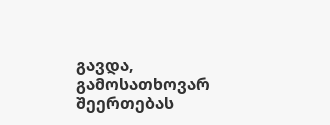გავდა,
გამოსათხოვარ შეერთებას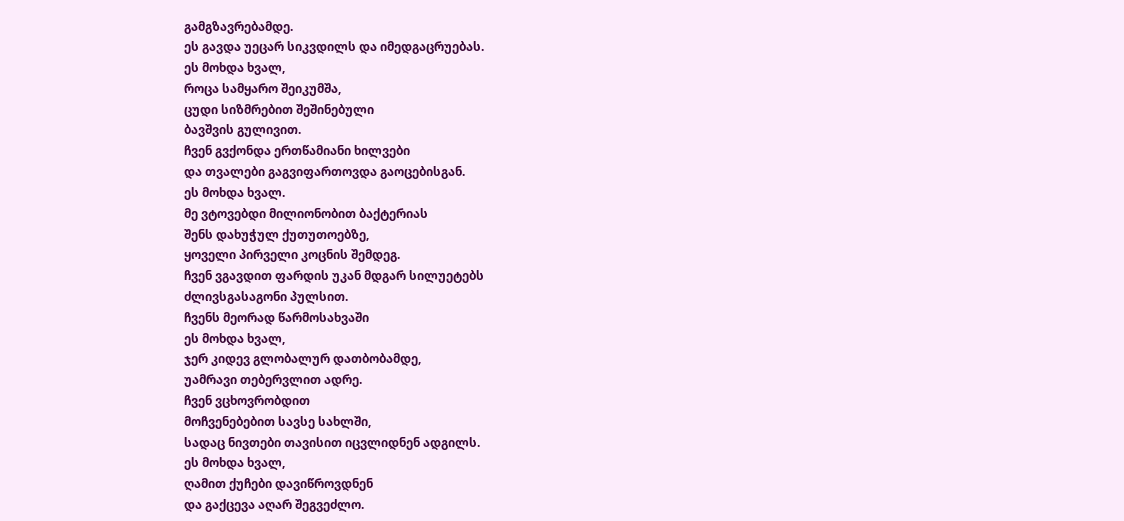გამგზავრებამდე.
ეს გავდა უეცარ სიკვდილს და იმედგაცრუებას.
ეს მოხდა ხვალ,
როცა სამყარო შეიკუმშა,
ცუდი სიზმრებით შეშინებული
ბავშვის გულივით.
ჩვენ გვქონდა ერთწამიანი ხილვები
და თვალები გაგვიფართოვდა გაოცებისგან.
ეს მოხდა ხვალ.
მე ვტოვებდი მილიონობით ბაქტერიას
შენს დახუჭულ ქუთუთოებზე,
ყოველი პირველი კოცნის შემდეგ.
ჩვენ ვგავდით ფარდის უკან მდგარ სილუეტებს
ძლივსგასაგონი პულსით.
ჩვენს მეორად წარმოსახვაში
ეს მოხდა ხვალ,
ჯერ კიდევ გლობალურ დათბობამდე,
უამრავი თებერვლით ადრე.
ჩვენ ვცხოვრობდით
მოჩვენებებით სავსე სახლში,
სადაც ნივთები თავისით იცვლიდნენ ადგილს.
ეს მოხდა ხვალ,
ღამით ქუჩები დავიწროვდნენ
და გაქცევა აღარ შეგვეძლო.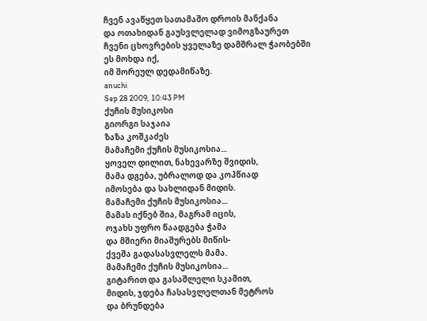ჩვენ ავაწყეთ სათამაშო დროის მანქანა
და ოთახიდან გაუსვლელად ვიმოგზაურეთ
ჩვენი ცხოვრების ყველაზე დამშრალ ჭაობებში
ეს მოხდა იქ,
იმ შორეულ დედამიწაზე.
anuchi
Sep 28 2009, 10:43 PM
ქუჩის მუსიკოსი
გიორგი საჯაია
ზაზა კოშკაძეს
მამაჩემი ქუჩის მუსიკოსია...
ყოველ დილით, ნახევარზე შვიდის,
მამა დგება, უბრალოდ და კოპწიად
იმოსება და სახლიდან მიდის.
მამაჩემი ქუჩის მუსიკოსია...
მამას იქნებ შია, მაგრამ იცის,
ოჯახს უფრო წაადგება ჭამა
და მშიერი მიაშურებს მიწის-
ქვეშა გადასასვლელს მამა.
მამაჩემი ქუჩის მუსიკოსია...
გიტარით და გასაშლელი სკამით,
მიდის, ჯდება ჩასასვლელთან მეტროს
და ბრუნდება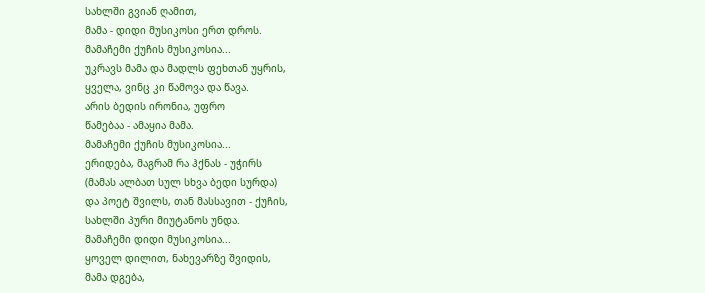სახლში გვიან ღამით,
მამა - დიდი მუსიკოსი ერთ დროს.
მამაჩემი ქუჩის მუსიკოსია...
უკრავს მამა და მადლს ფეხთან უყრის,
ყველა, ვინც კი წამოვა და წავა.
არის ბედის ირონია, უფრო
წამებაა - ამაყია მამა.
მამაჩემი ქუჩის მუსიკოსია...
ერიდება, მაგრამ რა ჰქნას - უჭირს
(მამას ალბათ სულ სხვა ბედი სურდა)
და პოეტ შვილს, თან მასსავით - ქუჩის,
სახლში პური მიუტანოს უნდა.
მამაჩემი დიდი მუსიკოსია...
ყოველ დილით, ნახევარზე შვიდის,
მამა დგება,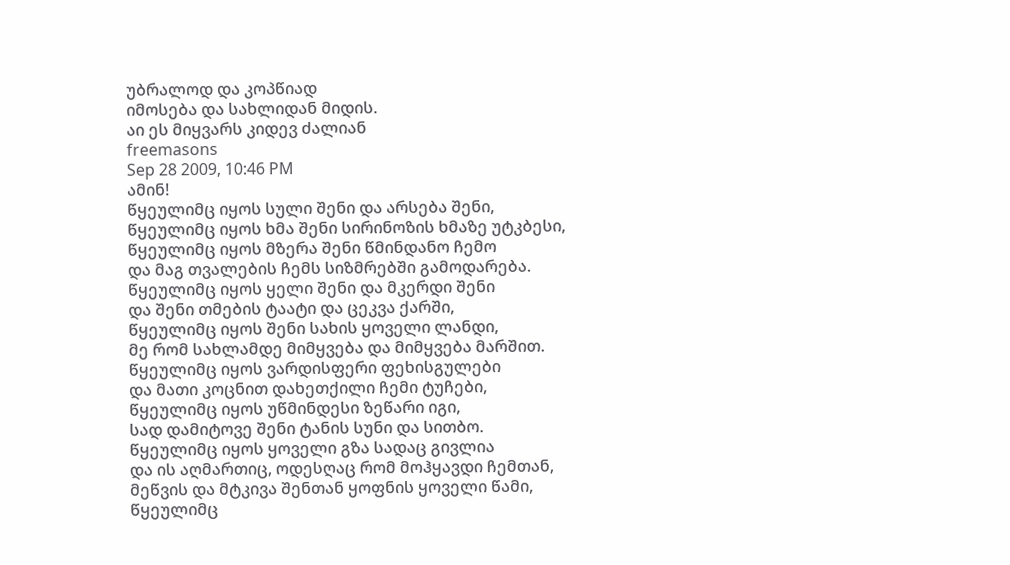უბრალოდ და კოპწიად
იმოსება და სახლიდან მიდის.
აი ეს მიყვარს კიდევ ძალიან
freemasons
Sep 28 2009, 10:46 PM
ამინ!
წყეულიმც იყოს სული შენი და არსება შენი,
წყეულიმც იყოს ხმა შენი სირინოზის ხმაზე უტკბესი,
წყეულიმც იყოს მზერა შენი წმინდანო ჩემო
და მაგ თვალების ჩემს სიზმრებში გამოდარება.
წყეულიმც იყოს ყელი შენი და მკერდი შენი
და შენი თმების ტაატი და ცეკვა ქარში,
წყეულიმც იყოს შენი სახის ყოველი ლანდი,
მე რომ სახლამდე მიმყვება და მიმყვება მარშით.
წყეულიმც იყოს ვარდისფერი ფეხისგულები
და მათი კოცნით დახეთქილი ჩემი ტუჩები,
წყეულიმც იყოს უწმინდესი ზეწარი იგი,
სად დამიტოვე შენი ტანის სუნი და სითბო.
წყეულიმც იყოს ყოველი გზა სადაც გივლია
და ის აღმართიც, ოდესღაც რომ მოჰყავდი ჩემთან,
მეწვის და მტკივა შენთან ყოფნის ყოველი წამი,
წყეულიმც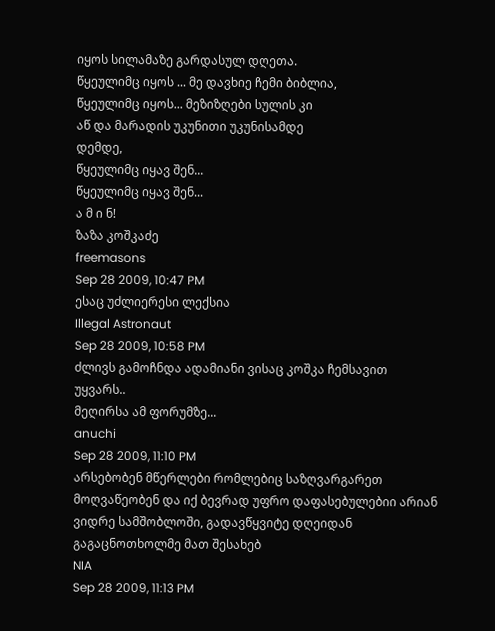იყოს სილამაზე გარდასულ დღეთა.
წყეულიმც იყოს ... მე დავხიე ჩემი ბიბლია,
წყეულიმც იყოს... მეზიზღები სულის კი
აწ და მარადის უკუნითი უკუნისამდე
დემდე,
წყეულიმც იყავ შენ...
წყეულიმც იყავ შენ...
ა მ ი ნ!
ზაზა კოშკაძე
freemasons
Sep 28 2009, 10:47 PM
ესაც უძლიერესი ლექსია
Illegal Astronaut
Sep 28 2009, 10:58 PM
ძლივს გამოჩნდა ადამიანი ვისაც კოშკა ჩემსავით უყვარს..
მეღირსა ამ ფორუმზე...
anuchi
Sep 28 2009, 11:10 PM
არსებობენ მწერლები რომლებიც საზღვარგარეთ მოღვაწეობენ და იქ ბევრად უფრო დაფასებულებიი არიან ვიდრე სამშობლოში, გადავწყვიტე დღეიდან გაგაცნოთხოლმე მათ შესახებ
NIA
Sep 28 2009, 11:13 PM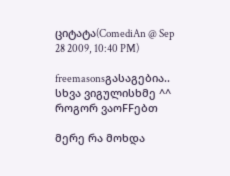ციტატა(ComediAn @ Sep 28 2009, 10:40 PM)

freemasonsგასაგებია.. სხვა ვიგულისხმე ^^
როგორ ვაოFFებთ

მერე რა მოხდა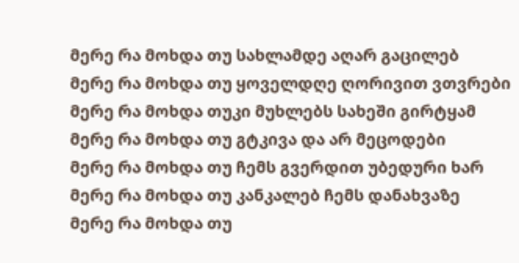მერე რა მოხდა თუ სახლამდე აღარ გაცილებ
მერე რა მოხდა თუ ყოველდღე ღორივით ვთვრები
მერე რა მოხდა თუკი მუხლებს სახეში გირტყამ
მერე რა მოხდა თუ გტკივა და არ მეცოდები
მერე რა მოხდა თუ ჩემს გვერდით უბედური ხარ
მერე რა მოხდა თუ კანკალებ ჩემს დანახვაზე
მერე რა მოხდა თუ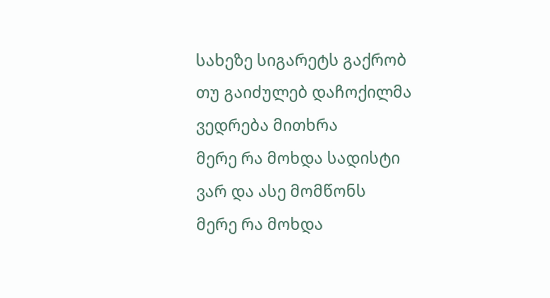სახეზე სიგარეტს გაქრობ
თუ გაიძულებ დაჩოქილმა ვედრება მითხრა
მერე რა მოხდა სადისტი ვარ და ასე მომწონს
მერე რა მოხდა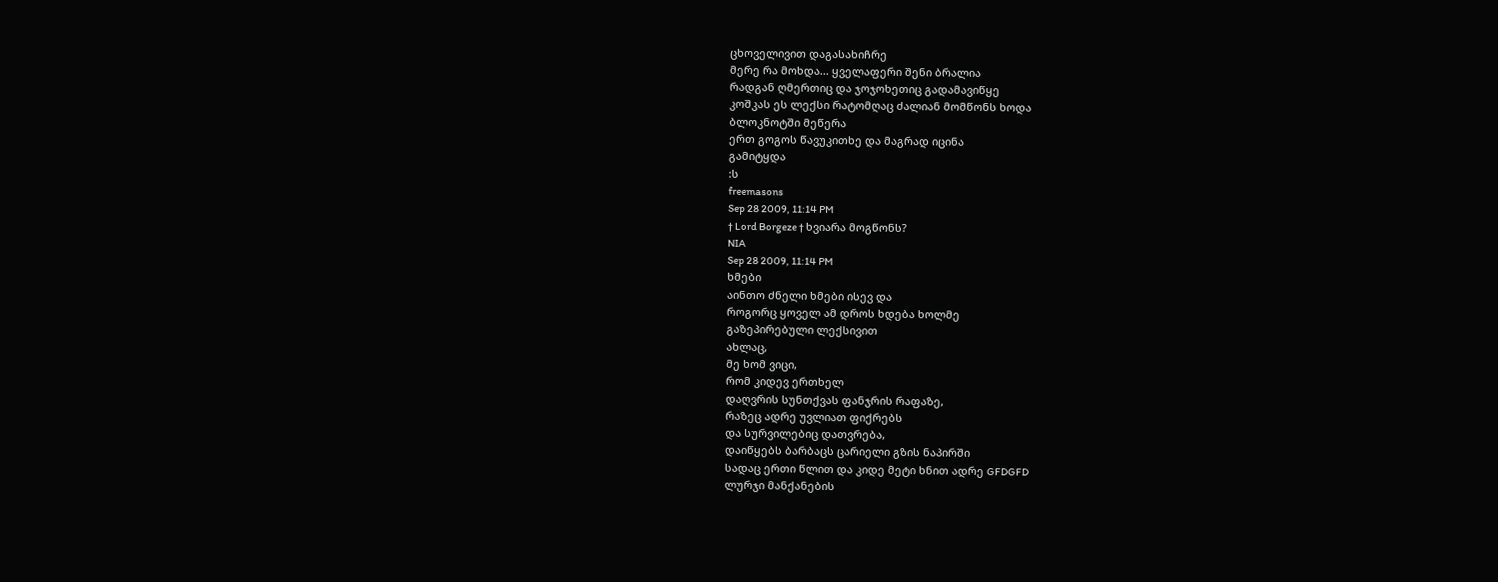ცხოველივით დაგასახიჩრე
მერე რა მოხდა... ყველაფერი შენი ბრალია
რადგან ღმერთიც და ჯოჯოხეთიც გადამავიწყე
კოშკას ეს ლექსი რატომღაც ძალიან მომწონს ხოდა
ბლოკნოტში მეწერა
ერთ გოგოს წავუკითხე და მაგრად იცინა
გამიტყდა
:ს
freemasons
Sep 28 2009, 11:14 PM
† Lord Borgeze † ხვიარა მოგწონს?
NIA
Sep 28 2009, 11:14 PM
ხმები
აინთო ძნელი ხმები ისევ და
როგორც ყოველ ამ დროს ხდება ხოლმე
გაზეპირებული ლექსივით
ახლაც,
მე ხომ ვიცი,
რომ კიდევ ერთხელ
დაღვრის სუნთქვას ფანჯრის რაფაზე,
რაზეც ადრე უვლიათ ფიქრებს
და სურვილებიც დათვრება,
დაიწყებს ბარბაცს ცარიელი გზის ნაპირში
სადაც ერთი წლით და კიდე მეტი ხნით ადრე GFDGFD
ლურჯი მანქანების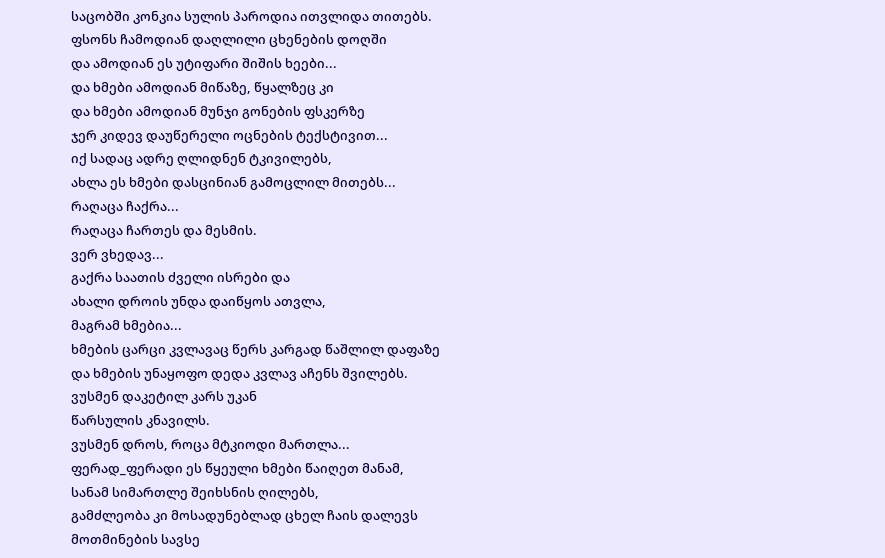საცობში კონკია სულის პაროდია ითვლიდა თითებს.
ფსონს ჩამოდიან დაღლილი ცხენების დოღში
და ამოდიან ეს უტიფარი შიშის ხეები...
და ხმები ამოდიან მიწაზე, წყალზეც კი
და ხმები ამოდიან მუნჯი გონების ფსკერზე
ჯერ კიდევ დაუწერელი ოცნების ტექსტივით...
იქ სადაც ადრე ღლიდნენ ტკივილებს,
ახლა ეს ხმები დასცინიან გამოცლილ მითებს...
რაღაცა ჩაქრა...
რაღაცა ჩართეს და მესმის.
ვერ ვხედავ...
გაქრა საათის ძველი ისრები და
ახალი დროის უნდა დაიწყოს ათვლა,
მაგრამ ხმებია...
ხმების ცარცი კვლავაც წერს კარგად წაშლილ დაფაზე
და ხმების უნაყოფო დედა კვლავ აჩენს შვილებს.
ვუსმენ დაკეტილ კარს უკან
წარსულის კნავილს.
ვუსმენ დროს, როცა მტკიოდი მართლა...
ფერად_ფერადი ეს წყეული ხმები წაიღეთ მანამ,
სანამ სიმართლე შეიხსნის ღილებს,
გამძლეობა კი მოსადუნებლად ცხელ ჩაის დალევს
მოთმინების სავსე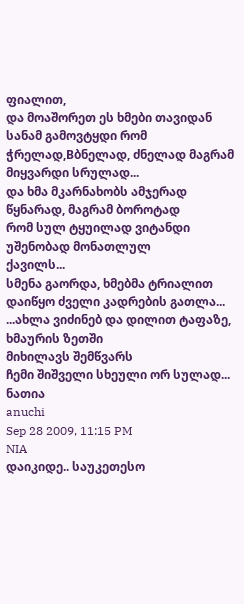ფიალით,
და მოაშორეთ ეს ხმები თავიდან
სანამ გამოვტყდი რომ
ჭრელად,Bბნელად, ძნელად მაგრამ მიყვარდი სრულად...
და ხმა მკარნახობს ამჯერად წყნარად, მაგრამ ბოროტად
რომ სულ ტყუილად ვიტანდი უშენობად მონათლულ
ქავილს...
სმენა გაორდა, ხმებმა ტრიალით დაიწყო ძველი კადრების გათლა...
...ახლა ვიძინებ და დილით ტაფაზე, ხმაურის ზეთში
მიხილავს შემწვარს
ჩემი შიშველი სხეული ორ სულად...
ნათია
anuchi
Sep 28 2009, 11:15 PM
NIA
დაიკიდე.. საუკეთესო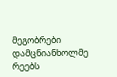მეგობრები დამცნიანხოლმე რეებს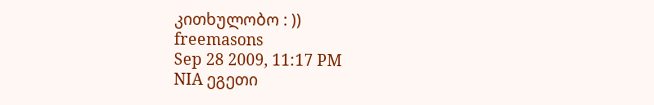კითხულობო : ))
freemasons
Sep 28 2009, 11:17 PM
NIA ეგეთი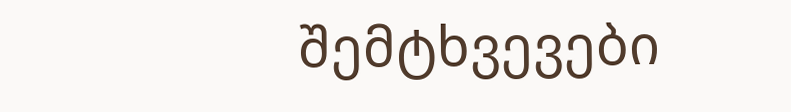შემტხვევები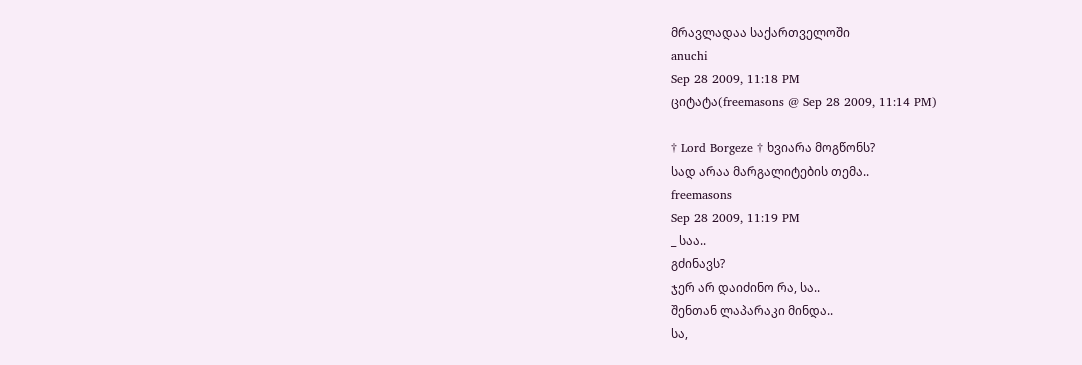მრავლადაა საქართველოში
anuchi
Sep 28 2009, 11:18 PM
ციტატა(freemasons @ Sep 28 2009, 11:14 PM)

† Lord Borgeze † ხვიარა მოგწონს?
სად არაა მარგალიტების თემა..
freemasons
Sep 28 2009, 11:19 PM
_ საა..
გძინავს?
ჯერ არ დაიძინო რა, სა..
შენთან ლაპარაკი მინდა..
სა,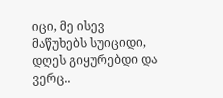იცი, მე ისევ მაწუხებს სუიციდი,
დღეს გიყურებდი და ვერც..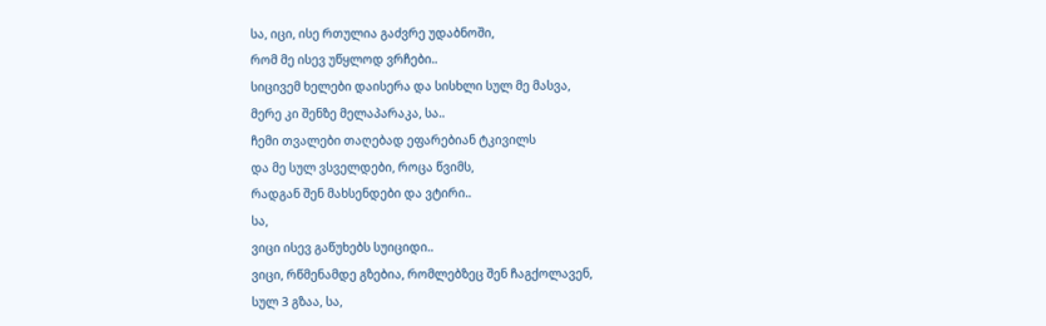სა, იცი, ისე რთულია გაძვრე უდაბნოში,
რომ მე ისევ უწყლოდ ვრჩები..
სიცივემ ხელები დაისერა და სისხლი სულ მე მასვა,
მერე კი შენზე მელაპარაკა, სა..
ჩემი თვალები თაღებად ეფარებიან ტკივილს
და მე სულ ვსველდები, როცა წვიმს,
რადგან შენ მახსენდები და ვტირი..
სა,
ვიცი ისევ გაწუხებს სუიციდი..
ვიცი, რწმენამდე გზებია, რომლებზეც შენ ჩაგქოლავენ,
სულ 3 გზაა, სა,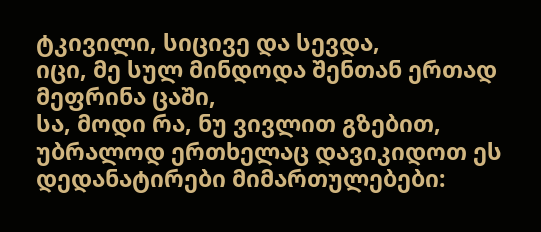ტკივილი, სიცივე და სევდა,
იცი, მე სულ მინდოდა შენთან ერთად მეფრინა ცაში,
სა, მოდი რა, ნუ ვივლით გზებით,
უბრალოდ ერთხელაც დავიკიდოთ ეს დედანატირები მიმართულებები: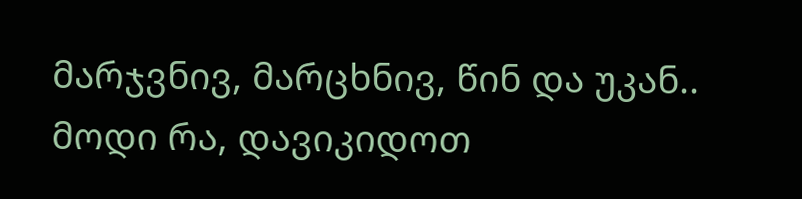მარჯვნივ, მარცხნივ, წინ და უკან..
მოდი რა, დავიკიდოთ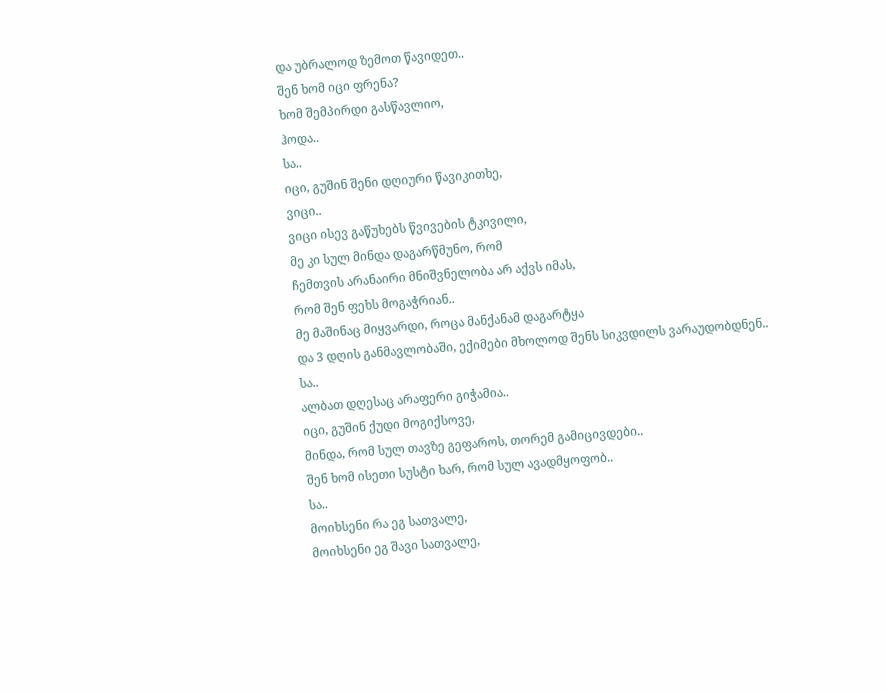და უბრალოდ ზემოთ წავიდეთ..
შენ ხომ იცი ფრენა?
ხომ შემპირდი გასწავლიო,
ჰოდა..
სა..
იცი, გუშინ შენი დღიური წავიკითხე,
ვიცი..
ვიცი ისევ გაწუხებს წვივების ტკივილი,
მე კი სულ მინდა დაგარწმუნო, რომ
ჩემთვის არანაირი მნიშვნელობა არ აქვს იმას,
რომ შენ ფეხს მოგაჭრიან..
მე მაშინაც მიყვარდი, როცა მანქანამ დაგარტყა
და 3 დღის განმავლობაში, ექიმები მხოლოდ შენს სიკვდილს ვარაუდობდნენ..
სა..
ალბათ დღესაც არაფერი გიჭამია..
იცი, გუშინ ქუდი მოგიქსოვე,
მინდა, რომ სულ თავზე გეფაროს, თორემ გამიცივდები..
შენ ხომ ისეთი სუსტი ხარ, რომ სულ ავადმყოფობ..
სა..
მოიხსენი რა ეგ სათვალე,
მოიხსენი ეგ შავი სათვალე,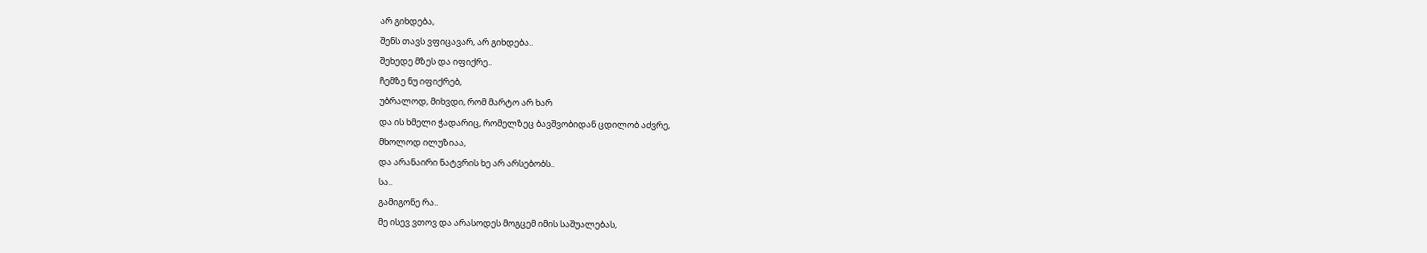არ გიხდება,
შენს თავს ვფიცავარ, არ გიხდება..
შეხედე მზეს და იფიქრე..
ჩემზე ნუ იფიქრებ,
უბრალოდ, მიხვდი, რომ მარტო არ ხარ
და ის ხმელი ჭადარიც, რომელზეც ბავშვობიდან ცდილობ აძვრე,
მხოლოდ ილუზიაა,
და არანაირი ნატვრის ხე არ არსებობს..
სა..
გამიგონე რა..
მე ისევ ვთოვ და არასოდეს მოგცემ იმის საშუალებას,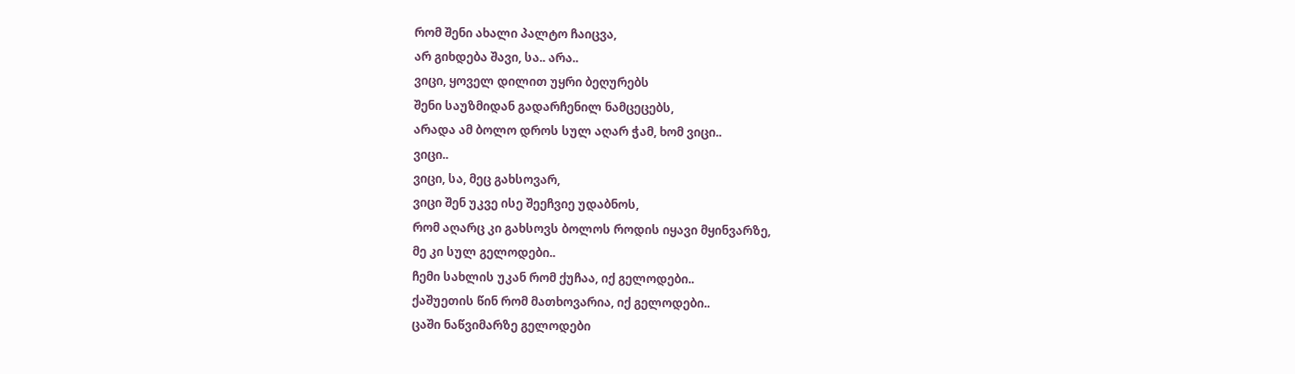რომ შენი ახალი პალტო ჩაიცვა,
არ გიხდება შავი, სა.. არა..
ვიცი, ყოველ დილით უყრი ბეღურებს
შენი საუზმიდან გადარჩენილ ნამცეცებს,
არადა ამ ბოლო დროს სულ აღარ ჭამ, ხომ ვიცი..
ვიცი..
ვიცი, სა, მეც გახსოვარ,
ვიცი შენ უკვე ისე შეეჩვიე უდაბნოს,
რომ აღარც კი გახსოვს ბოლოს როდის იყავი მყინვარზე,
მე კი სულ გელოდები..
ჩემი სახლის უკან რომ ქუჩაა, იქ გელოდები..
ქაშუეთის წინ რომ მათხოვარია, იქ გელოდები..
ცაში ნაწვიმარზე გელოდები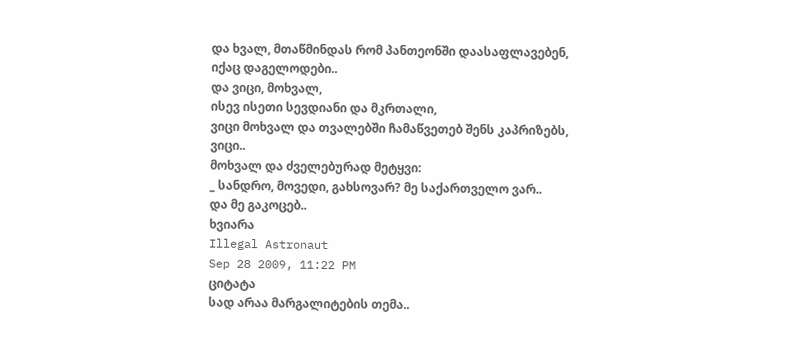და ხვალ, მთაწმინდას რომ პანთეონში დაასაფლავებენ,
იქაც დაგელოდები..
და ვიცი, მოხვალ,
ისევ ისეთი სევდიანი და მკრთალი,
ვიცი მოხვალ და თვალებში ჩამაწვეთებ შენს კაპრიზებს,
ვიცი..
მოხვალ და ძველებურად მეტყვი:
_ სანდრო, მოვედი, გახსოვარ? მე საქართველო ვარ..
და მე გაკოცებ..
ხვიარა
Illegal Astronaut
Sep 28 2009, 11:22 PM
ციტატა
სად არაა მარგალიტების თემა..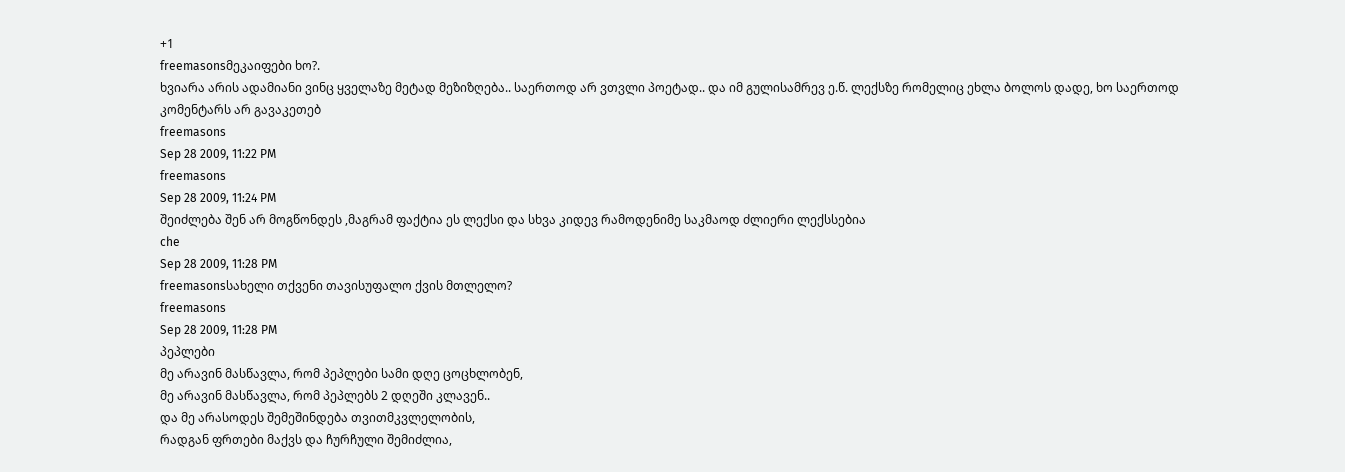+1
freemasonsმეკაიფები ხო?.
ხვიარა არის ადამიანი ვინც ყველაზე მეტად მეზიზღება.. საერთოდ არ ვთვლი პოეტად.. და იმ გულისამრევ ე.წ. ლექსზე რომელიც ეხლა ბოლოს დადე, ხო საერთოდ კომენტარს არ გავაკეთებ
freemasons
Sep 28 2009, 11:22 PM
freemasons
Sep 28 2009, 11:24 PM
შეიძლება შენ არ მოგწონდეს ,მაგრამ ფაქტია ეს ლექსი და სხვა კიდევ რამოდენიმე საკმაოდ ძლიერი ლექსსებია
che
Sep 28 2009, 11:28 PM
freemasonsსახელი თქვენი თავისუფალო ქვის მთლელო?
freemasons
Sep 28 2009, 11:28 PM
პეპლები
მე არავინ მასწავლა, რომ პეპლები სამი დღე ცოცხლობენ,
მე არავინ მასწავლა, რომ პეპლებს 2 დღეში კლავენ..
და მე არასოდეს შემეშინდება თვითმკვლელობის,
რადგან ფრთები მაქვს და ჩურჩული შემიძლია,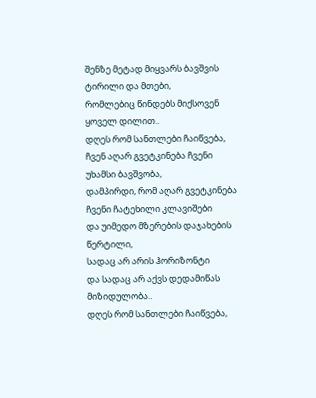შენზე მეტად მიყვარს ბავშვის ტირილი და მთები,
რომლებიც წინდებს მიქსოვენ ყოველ დილით..
დღეს რომ სანთლები ჩაიწვება,
ჩვენ აღარ გვეტკინება ჩვენი უხამსი ბავშვობა,
დამპირდი, რომ აღარ გვეტკინება ჩვენი ჩატეხილი კლავიშები
და უიმედო მზერების დაჯახების წერტილი,
სადაც არ არის ჰორიზონტი
და სადაც არ აქვს დედამიწას მიზიდულობა..
დღეს რომ სანთლები ჩაიწვება,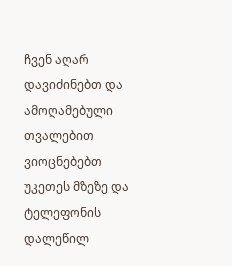ჩვენ აღარ დავიძინებთ და ამოღამებული თვალებით
ვიოცნებებთ უკეთეს მზეზე და ტელეფონის დალეწილ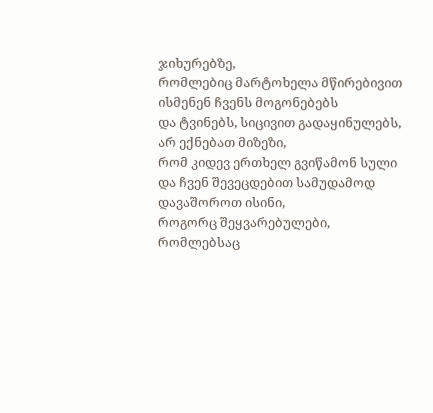ჯიხურებზე,
რომლებიც მარტოხელა მწირებივით ისმენენ ჩვენს მოგონებებს
და ტვინებს, სიცივით გადაყინულებს, არ ექნებათ მიზეზი,
რომ კიდევ ერთხელ გვიწამონ სული
და ჩვენ შევეცდებით სამუდამოდ დავაშოროთ ისინი,
როგორც შეყვარებულები,
რომლებსაც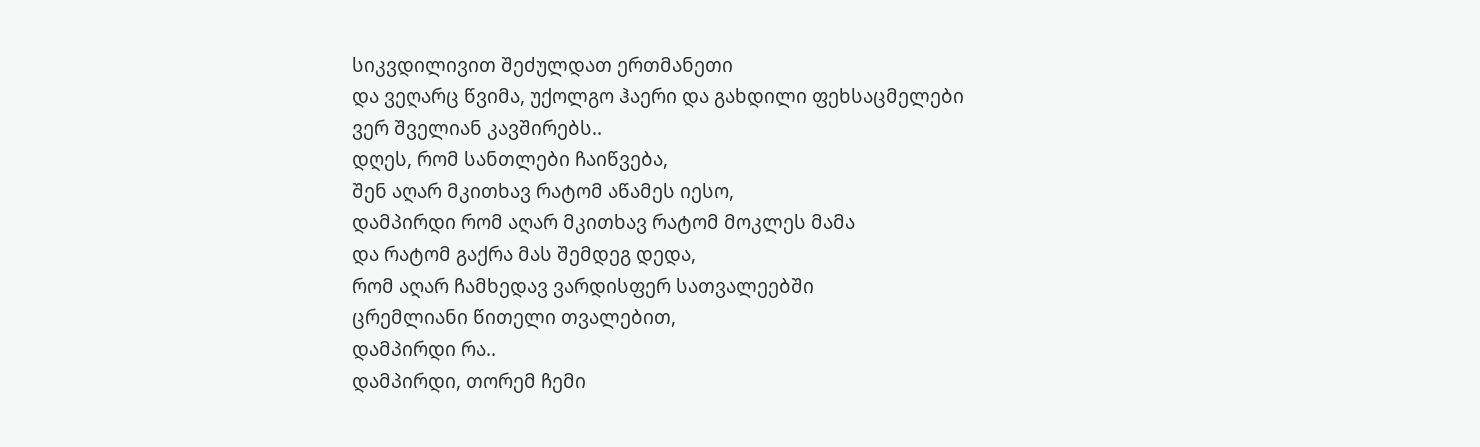სიკვდილივით შეძულდათ ერთმანეთი
და ვეღარც წვიმა, უქოლგო ჰაერი და გახდილი ფეხსაცმელები
ვერ შველიან კავშირებს..
დღეს, რომ სანთლები ჩაიწვება,
შენ აღარ მკითხავ რატომ აწამეს იესო,
დამპირდი რომ აღარ მკითხავ რატომ მოკლეს მამა
და რატომ გაქრა მას შემდეგ დედა,
რომ აღარ ჩამხედავ ვარდისფერ სათვალეებში
ცრემლიანი წითელი თვალებით,
დამპირდი რა..
დამპირდი, თორემ ჩემი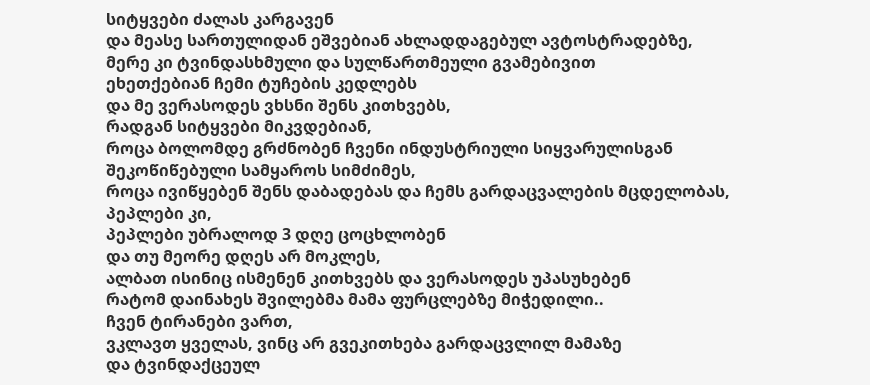სიტყვები ძალას კარგავენ
და მეასე სართულიდან ეშვებიან ახლადდაგებულ ავტოსტრადებზე,
მერე კი ტვინდასხმული და სულწართმეული გვამებივით
ეხეთქებიან ჩემი ტუჩების კედლებს
და მე ვერასოდეს ვხსნი შენს კითხვებს,
რადგან სიტყვები მიკვდებიან,
როცა ბოლომდე გრძნობენ ჩვენი ინდუსტრიული სიყვარულისგან
შეკოწიწებული სამყაროს სიმძიმეს,
როცა ივიწყებენ შენს დაბადებას და ჩემს გარდაცვალების მცდელობას,
პეპლები კი,
პეპლები უბრალოდ 3 დღე ცოცხლობენ
და თუ მეორე დღეს არ მოკლეს,
ალბათ ისინიც ისმენენ კითხვებს და ვერასოდეს უპასუხებენ
რატომ დაინახეს შვილებმა მამა ფურცლებზე მიჭედილი..
ჩვენ ტირანები ვართ,
ვკლავთ ყველას, ვინც არ გვეკითხება გარდაცვლილ მამაზე
და ტვინდაქცეულ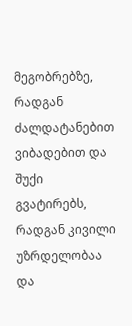მეგობრებზე,
რადგან ძალდატანებით ვიბადებით და შუქი გვატირებს,
რადგან კივილი უზრდელობაა და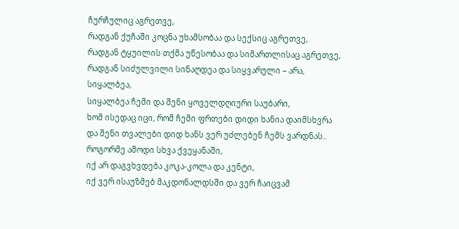ჩურჩულიც აგრეთვე,
რადგან ქუჩაში კოცნა უხამსობაა და სექსიც აგრეთვე,
რადგან ტყუილის თქმა უწესობაა და სიმართლისაც აგრეთვე,
რადგან სიძულვილი სინაღდეა და სიყვარული – არა,
სიყალბეა,
სიყალბეა ჩემი და შენი ყოველდღიური საუბარი,
ხომ ისედაც იცი, რომ ჩემი ფრთები დიდი ხანია დაიმსხვრა
და შენი თვალები დიდ ხანს ვერ უძლებენ ჩემს ვარდნას..
როგორმე ამოდი სხვა ქვეყანაში,
იქ არ დაგვხვდება კოკა-კოლა და კენტი,
იქ ვერ ისაუზმებ მაკდონალდსში და ვერ ჩაიცვამ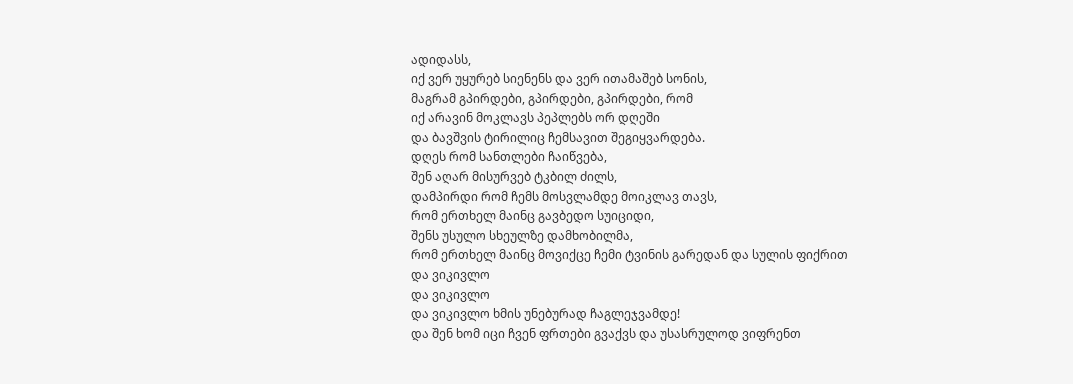ადიდასს,
იქ ვერ უყურებ სიენენს და ვერ ითამაშებ სონის,
მაგრამ გპირდები, გპირდები, გპირდები, რომ
იქ არავინ მოკლავს პეპლებს ორ დღეში
და ბავშვის ტირილიც ჩემსავით შეგიყვარდება.
დღეს რომ სანთლები ჩაიწვება,
შენ აღარ მისურვებ ტკბილ ძილს,
დამპირდი რომ ჩემს მოსვლამდე მოიკლავ თავს,
რომ ერთხელ მაინც გავბედო სუიციდი,
შენს უსულო სხეულზე დამხობილმა,
რომ ერთხელ მაინც მოვიქცე ჩემი ტვინის გარედან და სულის ფიქრით
და ვიკივლო
და ვიკივლო
და ვიკივლო ხმის უნებურად ჩაგლეჯვამდე!
და შენ ხომ იცი ჩვენ ფრთები გვაქვს და უსასრულოდ ვიფრენთ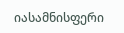იასამნისფერი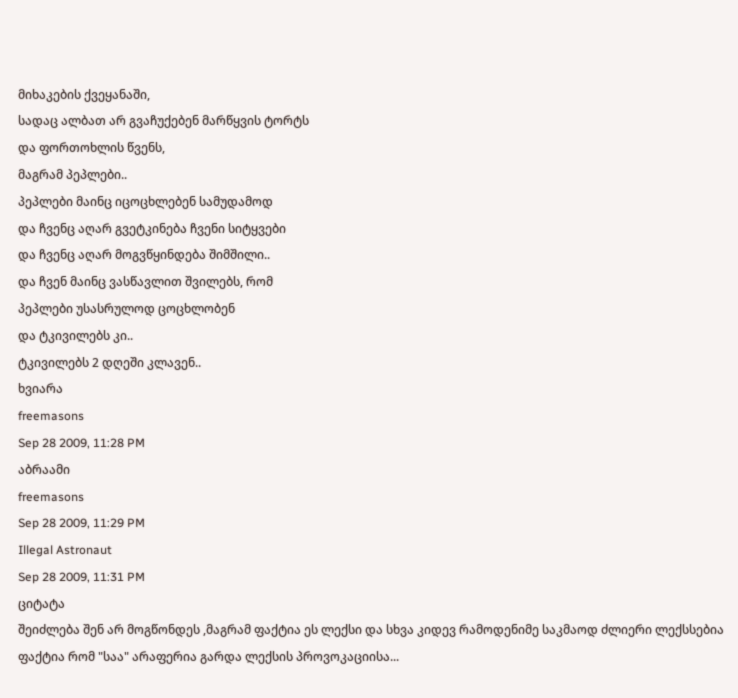მიხაკების ქვეყანაში,
სადაც ალბათ არ გვაჩუქებენ მარწყვის ტორტს
და ფორთოხლის წვენს,
მაგრამ პეპლები..
პეპლები მაინც იცოცხლებენ სამუდამოდ
და ჩვენც აღარ გვეტკინება ჩვენი სიტყვები
და ჩვენც აღარ მოგვწყინდება შიმშილი..
და ჩვენ მაინც ვასწავლით შვილებს, რომ
პეპლები უსასრულოდ ცოცხლობენ
და ტკივილებს კი..
ტკივილებს 2 დღეში კლავენ..
ხვიარა
freemasons
Sep 28 2009, 11:28 PM
აბრაამი
freemasons
Sep 28 2009, 11:29 PM
Illegal Astronaut
Sep 28 2009, 11:31 PM
ციტატა
შეიძლება შენ არ მოგწონდეს ,მაგრამ ფაქტია ეს ლექსი და სხვა კიდევ რამოდენიმე საკმაოდ ძლიერი ლექსსებია
ფაქტია რომ "საა" არაფერია გარდა ლექსის პროვოკაციისა...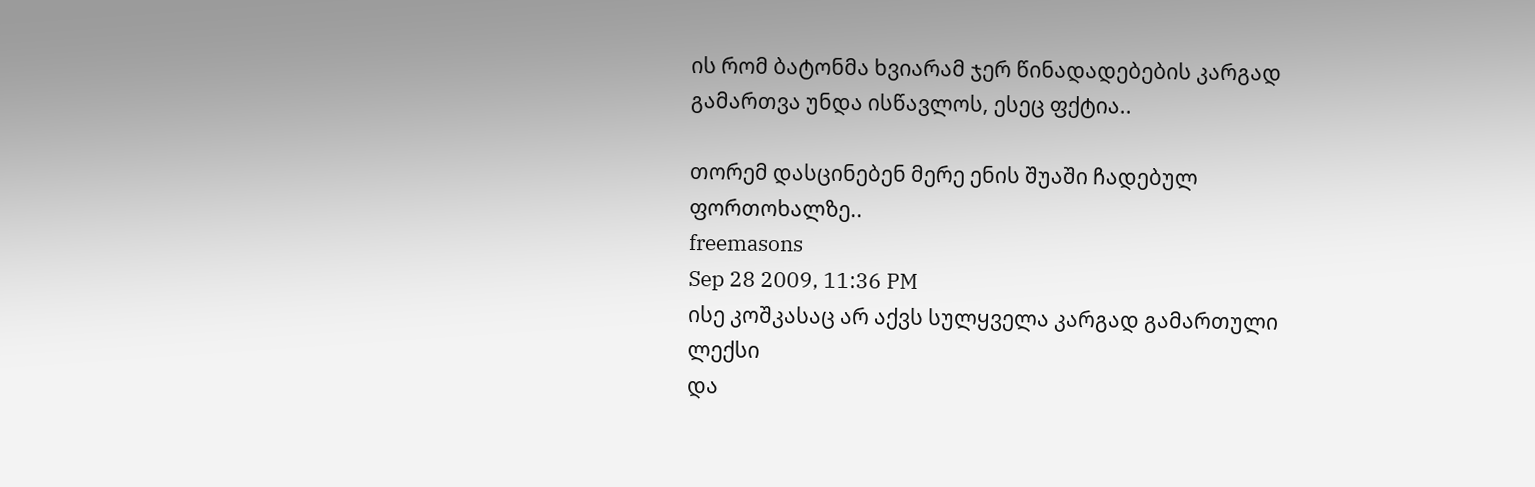ის რომ ბატონმა ხვიარამ ჯერ წინადადებების კარგად გამართვა უნდა ისწავლოს, ესეც ფქტია..

თორემ დასცინებენ მერე ენის შუაში ჩადებულ ფორთოხალზე..
freemasons
Sep 28 2009, 11:36 PM
ისე კოშკასაც არ აქვს სულყველა კარგად გამართული ლექსი
და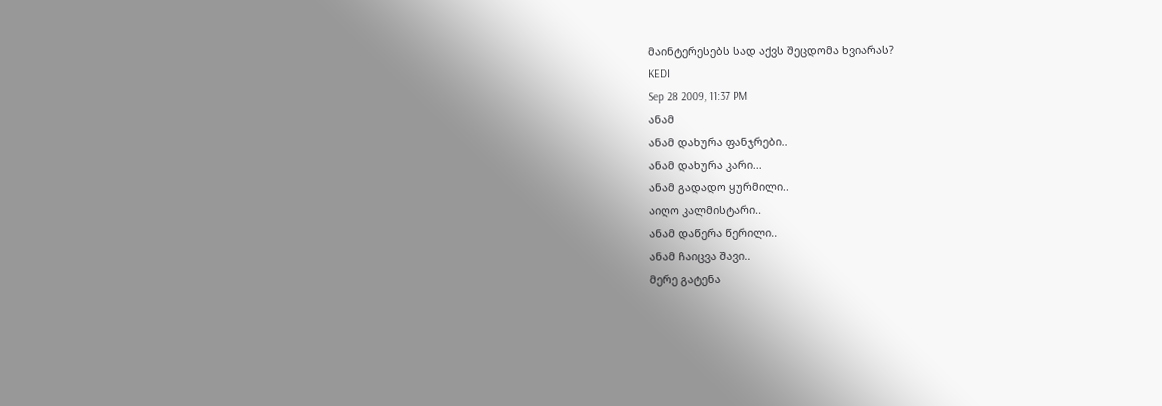მაინტერესებს სად აქვს შეცდომა ხვიარას?
KEDI
Sep 28 2009, 11:37 PM
ანამ
ანამ დახურა ფანჯრები..
ანამ დახურა კარი...
ანამ გადადო ყურმილი..
აიღო კალმისტარი..
ანამ დაწერა წერილი..
ანამ ჩაიცვა შავი..
მერე გატენა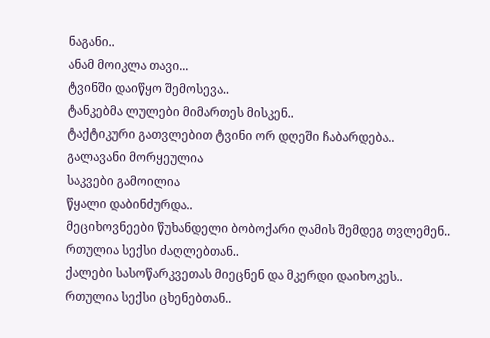ნაგანი..
ანამ მოიკლა თავი...
ტვინში დაიწყო შემოსევა..
ტანკებმა ლულები მიმართეს მისკენ..
ტაქტიკური გათვლებით ტვინი ორ დღეში ჩაბარდება..
გალავანი მორყეულია
საკვები გამოილია
წყალი დაბინძურდა..
მეციხოვნეები წუხანდელი ბობოქარი ღამის შემდეგ თვლემენ..
რთულია სექსი ძაღლებთან..
ქალები სასოწარკვეთას მიეცნენ და მკერდი დაიხოკეს..
რთულია სექსი ცხენებთან..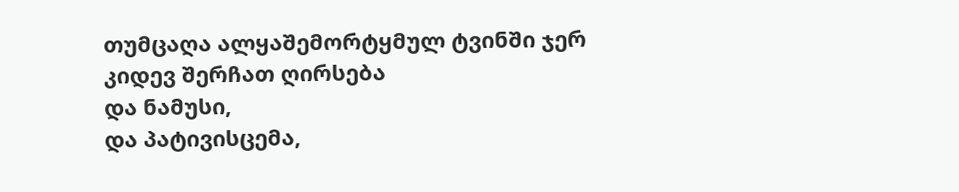თუმცაღა ალყაშემორტყმულ ტვინში ჯერ კიდევ შერჩათ ღირსება
და ნამუსი,
და პატივისცემა,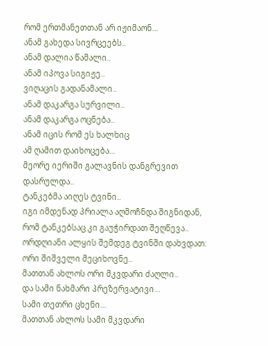რომ ერთმანეთთან არ იჟიმაონ...
ანამ გახედა სივრცეებს..
ანამ დალია წამალი..
ანამ იპოვა სიგიჟე..
ვიღაცის გადანამალი..
ანამ დაკარგა სურვილი..
ანამ დაკარგა ოცნება..
ანამ იცის რომ ეს ხალხიც
ამ ღამით დაიხოცება...
მეორე იერიში გალავნის დანგრევით დასრულდა..
ტანკებმა აიღეს ტვინი..
იგი იმდენად პრიალა აღმოჩნდა შიგნიდან,
რომ ტანკებსაც კი გაუჭირდათ შეღწევა..
ორდღიანი ალყის შემდეგ ტვინში დახვდათ:
ორი შიშველი მეციხოვნე..
მათთან ახლოს ორი მკვდარი ძაღლი..
და სამი ნახმარი პრეზერვატივი...
სამი თეთრი ცხენი...
მათთან ახლოს სამი მკვდარი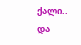ქალი..
და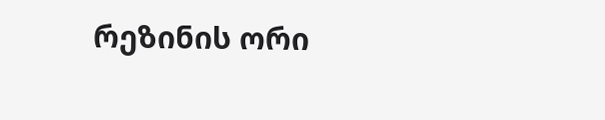რეზინის ორი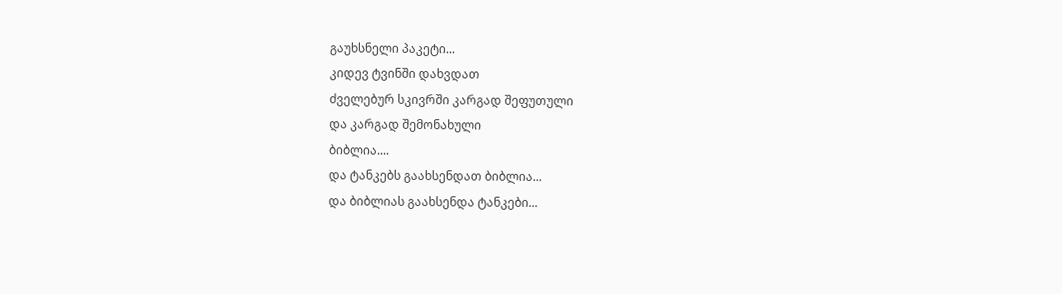გაუხსნელი პაკეტი...
კიდევ ტვინში დახვდათ
ძველებურ სკივრში კარგად შეფუთული
და კარგად შემონახული
ბიბლია....
და ტანკებს გაახსენდათ ბიბლია...
და ბიბლიას გაახსენდა ტანკები...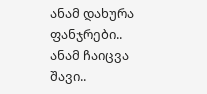ანამ დახურა ფანჯრები..
ანამ ჩაიცვა შავი..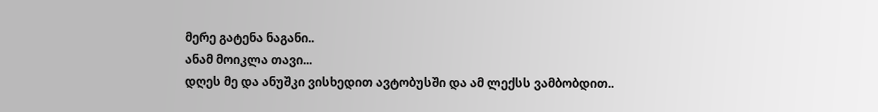მერე გატენა ნაგანი..
ანამ მოიკლა თავი...
დღეს მე და ანუშკი ვისხედით ავტობუსში და ამ ლექსს ვამბობდით..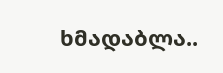ხმადაბლა..